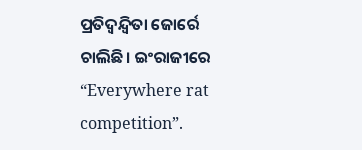ପ୍ରତିଦ୍ବନ୍ଦ୍ବିତା ଜୋର୍ରେ ଚାଲିଛି। ଇଂରାଜୀରେ “Everywhere rat competition”.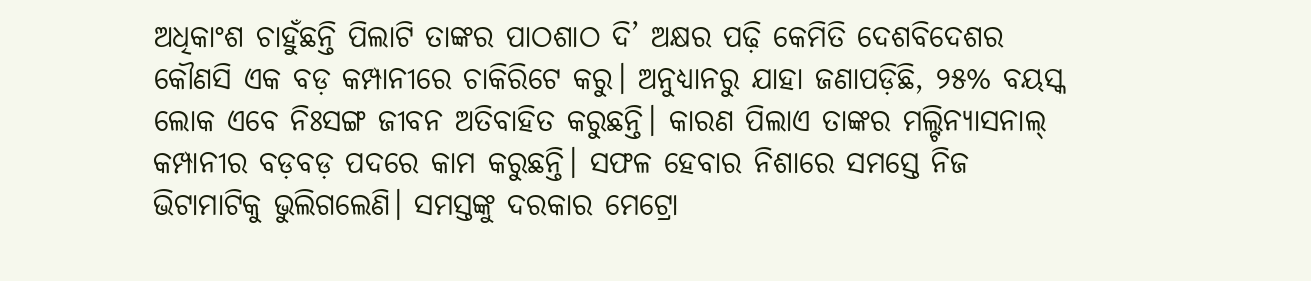ଅଧିକାଂଶ ଚାହୁଁଛନ୍ତି ପିଲାଟି ତାଙ୍କର ପାଠଶାଠ ଦି’ ଅକ୍ଷର ପଢ଼ି କେମିତି ଦେଶବିଦେଶର କୌଣସି ଏକ ବଡ଼ କମ୍ପାନୀରେ ଚାକିରିଟେ କରୁ। ଅନୁଧ୍ୟାନରୁ ଯାହା ଜଣାପଡ଼ିଛି, ୨୫% ବୟସ୍କ ଲୋକ ଏବେ ନିଃସଙ୍ଗ ଜୀବନ ଅତିବାହିତ କରୁଛନ୍ତି। କାରଣ ପିଲାଏ ତାଙ୍କର ମଲ୍ଟିନ୍ୟାସନାଲ୍ କମ୍ପାନୀର ବଡ଼ବଡ଼ ପଦରେ କାମ କରୁଛନ୍ତି। ସଫଳ ହେବାର ନିଶାରେ ସମସ୍ତେ ନିଜ ଭିଟାମାଟିକୁ ଭୁଲିଗଲେଣି। ସମସ୍ତଙ୍କୁ ଦରକାର ମେଟ୍ରୋ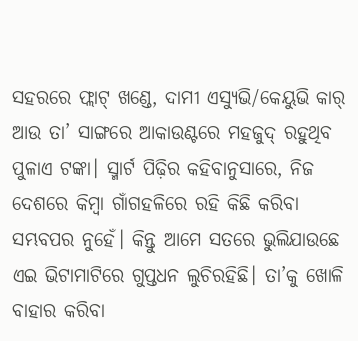ସହରରେ ଫ୍ଲାଟ୍ ଖଣ୍ଡେ, ଦାମୀ ଏସ୍ୟୁଭି/କେୟୁଭି କାର୍ ଆଉ ତା’ ସାଙ୍ଗରେ ଆକାଉଣ୍ଟରେ ମହଜୁଦ୍ ରହୁଥିବ ପୁଳାଏ ଟଙ୍କା। ସ୍ମାର୍ଟ ପିଢ଼ିର କହିବାନୁସାରେ, ନିଜ ଦେଶରେ କିମ୍ବା ଗାଁଗହଳିରେ ରହି କିଛି କରିବା ସମ୍ଭବପର ନୁହେଁ। କିନ୍ତୁ ଆମେ ସତରେ ଭୁଲିଯାଉଛେ ଏଇ ଭିଟାମାଟିରେ ଗୁପ୍ତଧନ ଲୁଚିରହିଛି। ତା’କୁ ଖୋଳି ବାହାର କରିବା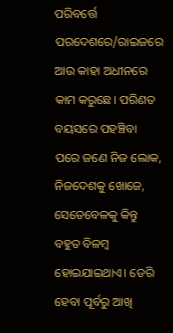ପରିବର୍ତ୍ତେ ପରଦେଶରେ/ରାଇଜରେ ଆଉ କାହା ଅଧୀନରେ କାମ କରୁଛେ। ପରିଣତ ବୟସରେ ପହଞ୍ଚିବା ପରେ ଜଣେ ନିଜ ଲୋକ, ନିଜଦେଶକୁ ଖୋଜେ, ସେତେବେଳକୁ କିନ୍ତୁ ବହୁତ ବିଳମ୍ବ ହୋଇଯାଇଥାଏ। ଡେରି ହେବା ପୂର୍ବରୁ ଆଖି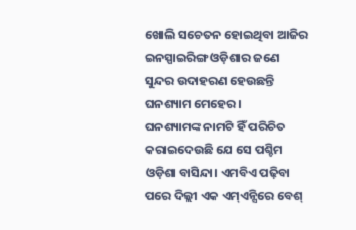ଖୋଲି ସଚେତନ ହୋଇଥିବା ଆଜିର ଇନସ୍ପାଇରିଙ୍ଗ ଓଡ଼ିଶାର ଜଣେ ସୁନ୍ଦର ଉଦାହରଣ ହେଉଛନ୍ତି ଘନଶ୍ୟାମ ମେହେର।
ଘନଶ୍ୟାମଙ୍କ ନାମଟି ହିଁ ପରିଚିତ କରାଇଦେଉଛି ଯେ ସେ ପଶ୍ଚିମ ଓଡ଼ିଶା ବାସିନ୍ଦା। ଏମବିଏ ପଢ଼ିବା ପରେ ଦିଲ୍ଲୀ ଏକ ଏମ୍ଏନ୍ସିରେ ବେଶ୍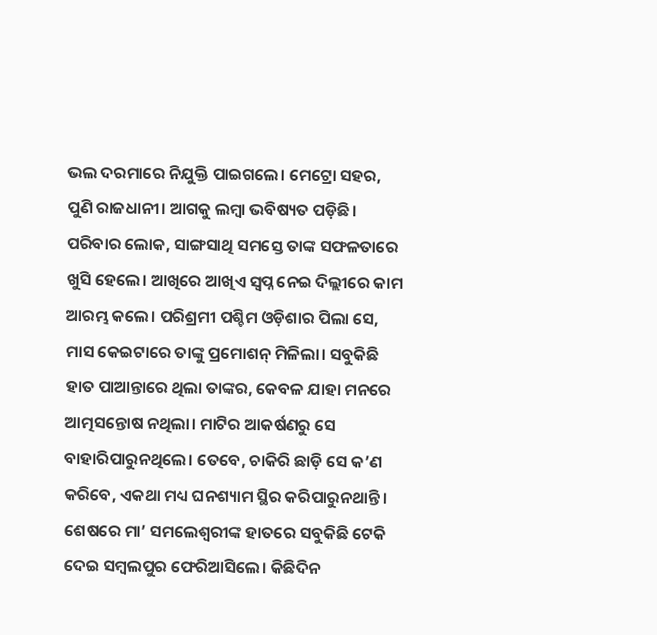ଭଲ ଦରମାରେ ନିଯୁକ୍ତି ପାଇଗଲେ। ମେଟ୍ରୋ ସହର, ପୁଣି ରାଜଧାନୀ। ଆଗକୁ ଲମ୍ବା ଭବିଷ୍ୟତ ପଡ଼ିଛି। ପରିବାର ଲୋକ, ସାଙ୍ଗସାଥି ସମସ୍ତେ ତାଙ୍କ ସଫଳତାରେ ଖୁସି ହେଲେ। ଆଖିରେ ଆଖିଏ ସ୍ବପ୍ନ ନେଇ ଦିଲ୍ଲୀରେ କାମ ଆରମ୍ଭ କଲେ। ପରିଶ୍ରମୀ ପଶ୍ଚିମ ଓଡ଼ିଶାର ପିଲା ସେ, ମାସ କେଇଟାରେ ତାଙ୍କୁ ପ୍ରମୋଶନ୍ ମିଳିଲା। ସବୁକିଛି ହାତ ପାଆନ୍ତାରେ ଥିଲା ତାଙ୍କର, କେବଳ ଯାହା ମନରେ ଆତ୍ମସନ୍ତୋଷ ନଥିଲା। ମାଟିର ଆକର୍ଷଣରୁ ସେ ବାହାରିପାରୁନଥିଲେ। ତେବେ, ଚାକିରି ଛାଡ଼ି ସେ କ’ଣ କରିବେ, ଏକଥା ମଧ୍ୟ ଘନଶ୍ୟାମ ସ୍ଥିର କରିପାରୁନଥାନ୍ତି। ଶେଷରେ ମା’ ସମଲେଶ୍ବରୀଙ୍କ ହାତରେ ସବୁକିଛି ଟେକି ଦେଇ ସମ୍ବଲପୁର ଫେରିଆସିଲେ। କିଛିଦିନ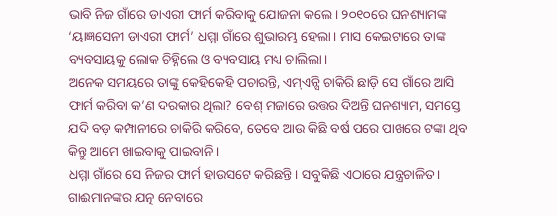ଭାବି ନିଜ ଗାଁରେ ଡାଏରୀ ଫାର୍ମ କରିବାକୁ ଯୋଜନା କଲେ। ୨୦୧୦ରେ ଘନଶ୍ୟାମଙ୍କ ‘ୟାଜ୍ଞସେନୀ ଡାଏରୀ ଫାର୍ମ’ ଧମ୍ମା ଗାଁରେ ଶୁଭାରମ୍ଭ ହେଲା। ମାସ କେଇଟାରେ ତାଙ୍କ ବ୍ୟବସାୟକୁ ଲୋକ ଚିହ୍ନିଲେ ଓ ବ୍ୟବସାୟ ମଧ୍ୟ ଚାଲିଲା।
ଅନେକ ସମୟରେ ତାଙ୍କୁ କେହିକେହି ପଚାରନ୍ତି, ଏମ୍ଏନ୍ସି ଚାକିରି ଛାଡ଼ି ସେ ଗାଁରେ ଆସି ଫାର୍ମ କରିବା କ’ଣ ଦରକାର ଥିଲା? ବେଶ୍ ମଜାରେ ଉତ୍ତର ଦିଅନ୍ତି ଘନଶ୍ୟାମ, ସମସ୍ତେ ଯଦି ବଡ଼ କମ୍ପାନୀରେ ଚାକିରି କରିବେ, ତେବେ ଆଉ କିଛି ବର୍ଷ ପରେ ପାଖରେ ଟଙ୍କା ଥିବ କିନ୍ତୁ ଆମେ ଖାଇବାକୁ ପାଇବାନି।
ଧମ୍ମା ଗାଁରେ ସେ ନିଜର ଫାର୍ମ ହାଉସଟେ କରିଛନ୍ତି। ସବୁକିଛି ଏଠାରେ ଯନ୍ତ୍ରଚାଳିତ। ଗାଈମାନଙ୍କର ଯତ୍ନ ନେବାରେ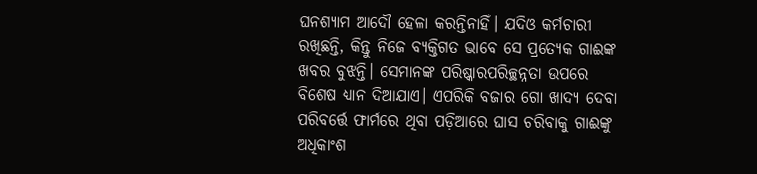ଘନଶ୍ୟାମ ଆଦୌ ହେଳା କରନ୍ତିନାହିଁ। ଯଦିଓ କର୍ମଚାରୀ ରଖିଛନ୍ତି, କିନ୍ତୁ ନିଜେ ବ୍ୟକ୍ତିଗତ ଭାବେ ସେ ପ୍ରତ୍ୟେକ ଗାଈଙ୍କ ଖବର ବୁଝନ୍ତି। ସେମାନଙ୍କ ପରିଷ୍କାରପରିଚ୍ଛନ୍ନତା ଉପରେ ବିଶେଷ ଧ୍ୟାନ ଦିଆଯାଏ। ଏପରିକି ବଜାର ଗୋ ଖାଦ୍ୟ ଦେବା ପରିବର୍ତ୍ତେ ଫାର୍ମରେ ଥିବା ପଡ଼ିଆରେ ଘାସ ଚରିବାକୁ ଗାଈଙ୍କୁ ଅଧିକାଂଶ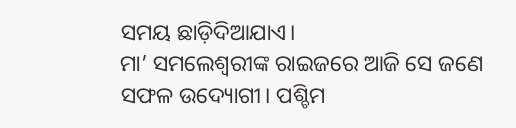ସମୟ ଛାଡ଼ିଦିଆଯାଏ।
ମା’ ସମଲେଶ୍ବରୀଙ୍କ ରାଇଜରେ ଆଜି ସେ ଜଣେ ସଫଳ ଉଦ୍ୟୋଗୀ। ପଶ୍ଚିମ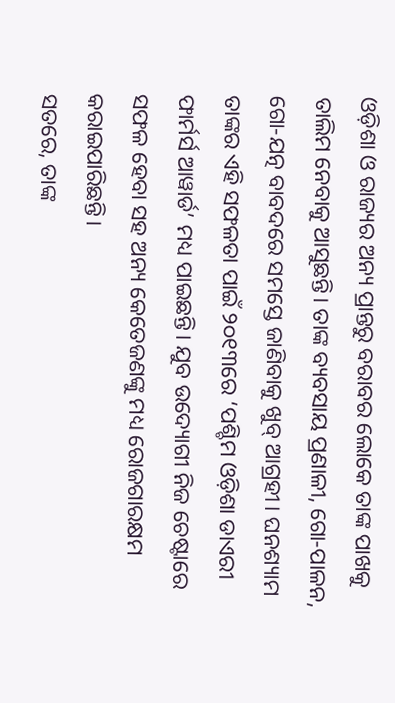ଓଡ଼ିଶା ଓ ରାଜ୍ୟର ଅନ୍ୟ ପ୍ରାନ୍ତରୁ ବରାବର ଲୋକେ ତାଙ୍କ ପାଖକୁ ତାଲିମ ନେବାକୁ ଆସୁଛନ୍ତି। ତାଙ୍କ ବ୍ୟବସାୟ ପ୍ରଣାଳୀ, ଗୋ-ପାଳନ, ଗୋ-ଯତ୍ନ ବାବଦରେ ସମସ୍ତେ ଜାଣିବାକୁ ଖୁବ୍ ଆଗ୍ରହୀ। ଘନଶ୍ୟାମ ତାଙ୍କର ଏହି ସଫଳତା ପାଇଁ ୨୦୧୩ରେ ‘ପଶ୍ଚିମ ଓଡ଼ିଶା ଡାଏରୀ ଫାର୍ମର୍ସ ଆୱାର୍ଡ’ ମଧ୍ୟ ପାଇଛନ୍ତି। ଯୁବ ଉଦ୍ୟୋଗୀ ନିଜ ଚେଷ୍ଟାରେ ସଫଳ ହେବା ସହ ଅନ୍ୟ କେତେଜଣଙ୍କୁ ମଧ୍ୟ ରୋଜଗାରକ୍ଷମ କରାଇପାରିଛନ୍ତି।
ସତରେ, ତାଙ୍କ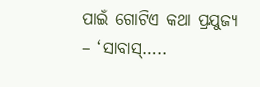ପାଇଁ ଗୋଟିଏ କଥା ପ୍ରଯୁଜ୍ୟ – ‘ସାବାସ୍…..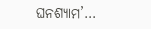ଘନଶ୍ୟାମ’…